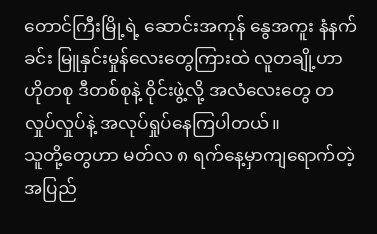တောင်ကြီးမြို့ရဲ့ ဆောင်းအကုန် နွေအကူး နံနက်ခင်း မြူနှင်းမှုန်လေးတွေကြားထဲ လူတချို့ဟာ ဟိုတစု ဒီတစ်စုနဲ့ ဝိုင်းဖွဲ့လို့ အလံလေးတွေ တလှုပ်လှုပ်နဲ့ အလုပ်ရှုပ်နေကြပါတယ်။
သူတို့တွေဟာ မတ်လ ၈ ရက်နေ့မှာကျရောက်တဲ့ အပြည်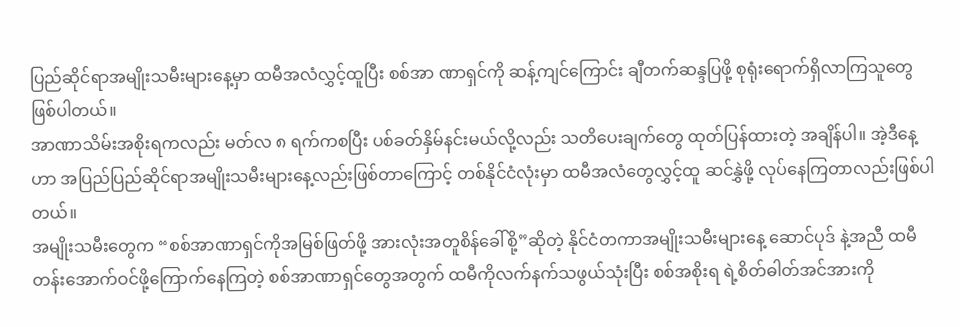ပြည်ဆိုင်ရာအမျိုးသမီးများနေ့မှာ ထမီအလံလွှင့်ထူပြီး စစ်အာ ဏာရှင်ကို ဆန့်ကျင်ကြောင်း ချီတက်ဆန္ဒပြဖို့ စုရုံးရောက်ရှိလာကြသူတွေ ဖြစ်ပါတယ်။
အာဏာသိမ်းအစိုးရကလည်း မတ်လ ၈ ရက်ကစပြီး ပစ်ခတ်နှိမ်နင်းမယ်လို့လည်း သတိပေးချက်တွေ ထုတ်ပြန်ထားတဲ့ အချိန်ပါ။ အဲ့ဒီနေ့ဟာ အပြည်ပြည်ဆိုင်ရာအမျိုးသမီးများနေ့လည်းဖြစ်တာကြောင့် တစ်နိုင်ငံလုံးမှာ ထမီအလံတွေလွှင့်ထူ ဆင်နွှဲဖို့ လုပ်နေကြတာလည်းဖြစ်ပါတယ်။
အမျိုးသမီးတွေက “စစ်အာဏာရှင်ကိုအမြစ်ဖြတ်ဖို့ အားလုံးအတူစိန်ခေါ်စို့”ဆိုတဲ့ နိုင်ငံတကာအမျိုးသမီးများနေ့ ဆောင်ပုဒ် နဲ့အညီ ထမီတန်းအောက်ဝင်ဖို့ကြောက်နေကြတဲ့ စစ်အာဏာရှင်တွေအတွက် ထမီကိုလက်နက်သဖွယ်သုံးပြီး စစ်အစိုးရ ရဲ့စိတ်ဓါတ်အင်အားကို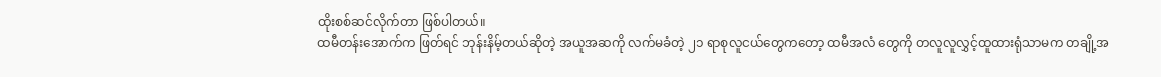ထိုးစစ်ဆင်လိုက်တာ ဖြစ်ပါတယ်။
ထမီတန်းအောက်က ဖြတ်ရင် ဘုန်းနိမ့်တယ်ဆိုတဲ့ အယူအဆကို လက်မခံတဲ့ ၂၁ ရာစုလူငယ်တွေကတော့ ထမီအလံ တွေကို တလူလူလွှင့်ထူထားရုံသာမက တချို့အ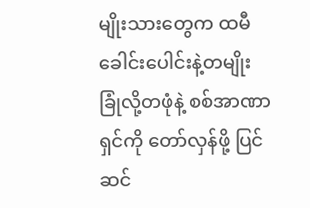မျိုးသားတွေက ထမီခေါင်းပေါင်းနဲ့တမျိုး ခြုံလို့တဖုံနဲ့ စစ်အာဏာရှင်ကို တော်လှန်ဖို့ ပြင်ဆင်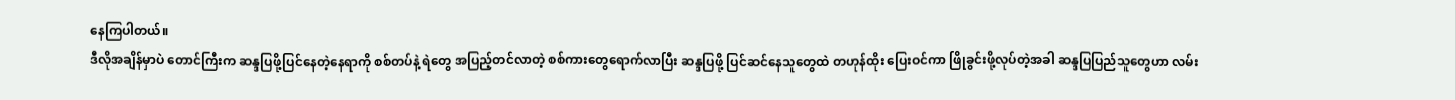နေကြပါတယ်။
ဒီလိုအချိန်မှာပဲ တောင်ကြီးက ဆန္ဒပြဖို့ပြင်နေတဲ့နေရာကို စစ်တပ်နဲ့ ရဲတွေ အပြည့်တင်လာတဲ့ စစ်ကားတွေရောက်လာပြီး ဆန္ဒပြဖို့ ပြင်ဆင်နေသူတွေထဲ တဟုန်ထိုး ပြေးဝင်ကာ ဖြိုခွင်းဖို့လုပ်တဲ့အခါ ဆန္ဒပြပြည်သူတွေဟာ လမ်း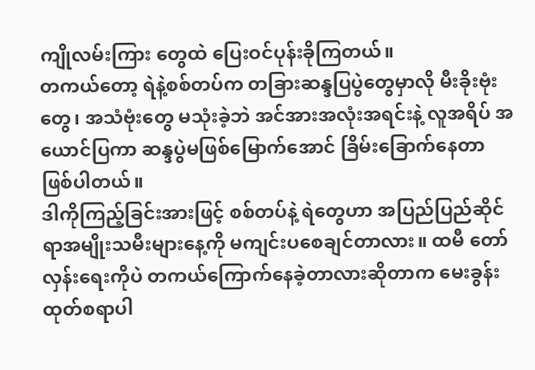ကျိုလမ်းကြား တွေထဲ ပြေးဝင်ပုန်းခိုကြတယ်။
တကယ်တော့ ရဲနဲ့စစ်တပ်က တခြားဆန္ဒပြပွဲတွေမှာလို မီးခိုးဗုံးတွေ၊ အသံဗုံးတွေ မသုံးခဲ့ဘဲ အင်အားအလုံးအရင်းနဲ့ လူအရိပ် အယောင်ပြကာ ဆန္ဒပွဲမဖြစ်မြောက်အောင် ခြိမ်းခြောက်နေတာ ဖြစ်ပါတယ်။
ဒါကိုကြည့်ခြင်းအားဖြင့် စစ်တပ်နဲ့ ရဲတွေဟာ အပြည်ပြည်ဆိုင်ရာအမျိုးသမီးများနေ့ကို မကျင်းပစေချင်တာလား။ ထမီ တော်လှန်းရေးကိုပဲ တကယ်ကြောက်နေခဲ့တာလားဆိုတာက မေးခွန်းထုတ်စရာပါ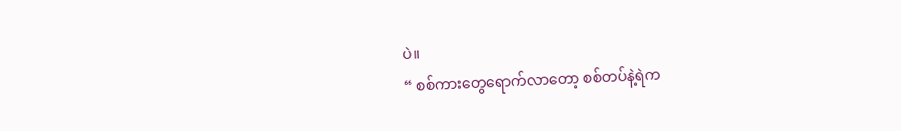ပဲ။
“ စစ်ကားတွေရောက်လာတော့ စစ်တပ်နဲ့ရဲက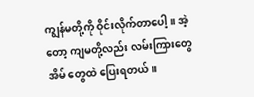ကျွန်မတို့ကို ဝိုင်းလိုက်တာပေါ့။ အဲ့တော့ ကျမတို့လည်း လမ်းကြားတွေ အိမ် တွေထဲ ပြေးရတယ်။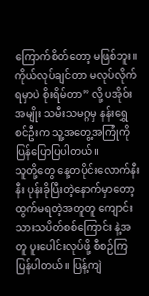ကြောက်စိတ်တော့ မဖြစ်ဘူး။ ကိုယ်လုပ်ချင်တာ မလုပ်လိုက်ရမှာပဲ စိုးရိမ်တာ” လို့ ပအိုဝ်းအမျိုး သမီးသမဂ္ဂမှ နန်းရွှေစင်ဦးက သူ့အတွေ့အကြုံကို ပြန်ပြောပြပါတယ်။
သူတို့တွေ နေ့တပိုင်းလောက်နီးနီး ပုန်းခိုပြီးတဲ့နောက်မှာတော့ ထွက်မရတဲ့အတူတူ ကျောင်းသားသပိတ်စစ်ကြောင်း နဲ့အတူ ပူးပေါင်းလုပ်ဖို့ စီစဉ်ကြပြန်ပါတယ်။ ပြန့်ကျဲ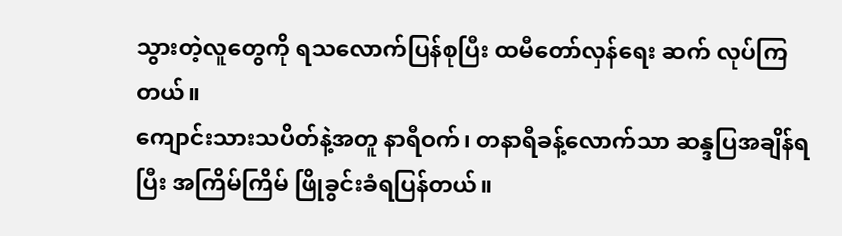သွားတဲ့လူတွေကို ရသလောက်ပြန်စုပြီး ထမီတော်လှန်ရေး ဆက် လုပ်ကြတယ်။
ကျောင်းသားသပိတ်နဲ့အတူ နာရီဝက်၊ တနာရီခန့်လောက်သာ ဆန္ဒပြအချိန်ရပြီး အကြိမ်ကြိမ် ဖြိုခွင်းခံရပြန်တယ်။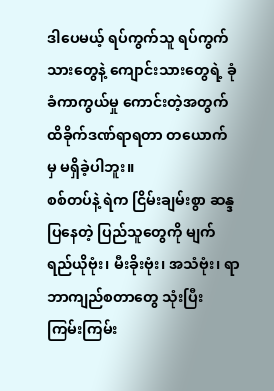ဒါပေမယ့် ရပ်ကွက်သူ ရပ်ကွက်သားတွေနဲ့ ကျောင်းသားတွေရဲ့ ခုံခံကာကွယ်မှု ကောင်းတဲ့အတွက် ထိခိုက်ဒဏ်ရာရတာ တယောက် မှ မရှိခဲ့ပါဘူး။
စစ်တပ်နဲ့ ရဲက ငြိမ်းချမ်းစွာ ဆန္ဒပြနေတဲ့ ပြည်သူတွေကို မျက်ရည်ယိုဗုံး၊ မီးခိုးဗုံး၊ အသံဗုံး၊ ရာဘာကျည်စတာတွေ သုံးပြီး ကြမ်းကြမ်း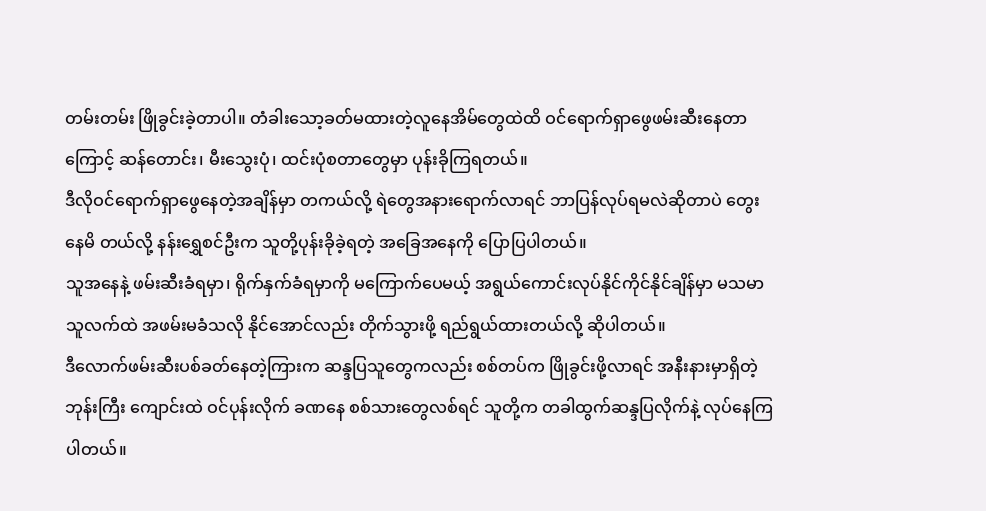တမ်းတမ်း ဖြိုခွင်းခဲ့တာပါ။ တံခါးသော့ခတ်မထားတဲ့လူနေအိမ်တွေထဲထိ ဝင်ရောက်ရှာဖွေဖမ်းဆီးနေတာ ကြောင့် ဆန်တောင်း၊ မီးသွေးပုံ၊ ထင်းပုံစတာတွေမှာ ပုန်းခိုကြရတယ်။
ဒီလိုဝင်ရောက်ရှာဖွေနေတဲ့အချိန်မှာ တကယ်လို့ ရဲတွေအနားရောက်လာရင် ဘာပြန်လုပ်ရမလဲဆိုတာပဲ တွေးနေမိ တယ်လို့ နန်းရွှေစင်ဦးက သူတို့ပုန်းခိုခဲ့ရတဲ့ အခြေအနေကို ပြောပြပါတယ်။
သူအနေနဲ့ ဖမ်းဆီးခံရမှာ၊ ရိုက်နှက်ခံရမှာကို မကြောက်ပေမယ့် အရွယ်ကောင်းလုပ်နိုင်ကိုင်နိုင်ချိန်မှာ မသမာ သူလက်ထဲ အဖမ်းမခံသလို နိုင်အောင်လည်း တိုက်သွားဖို့ ရည်ရွယ်ထားတယ်လို့ ဆိုပါတယ်။
ဒီလောက်ဖမ်းဆီးပစ်ခတ်နေတဲ့ကြားက ဆန္ဒပြသူတွေကလည်း စစ်တပ်က ဖြိုခွင်းဖို့လာရင် အနီးနားမှာရှိတဲ့ ဘုန်းကြီး ကျောင်းထဲ ဝင်ပုန်းလိုက် ခဏနေ စစ်သားတွေလစ်ရင် သူတို့က တခါထွက်ဆန္ဒပြလိုက်နဲ့ လုပ်နေကြပါတယ်။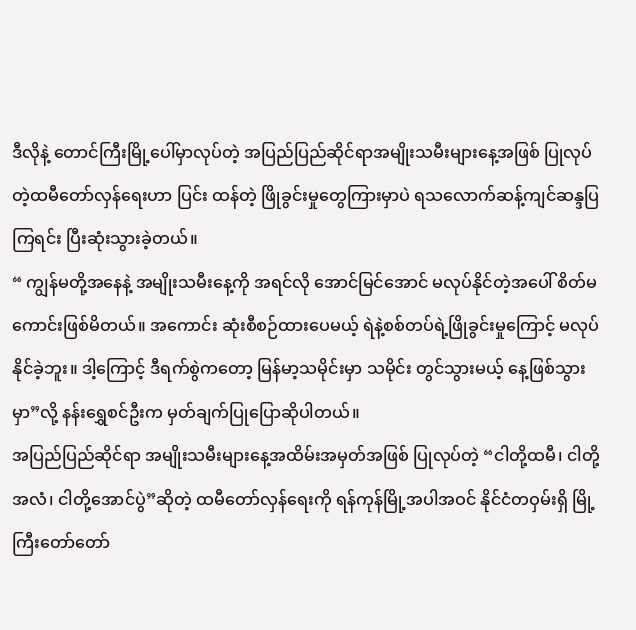ဒီလိုနဲ့ တောင်ကြီးမြို့ပေါ်မှာလုပ်တဲ့ အပြည်ပြည်ဆိုင်ရာအမျိုးသမီးများနေ့အဖြစ် ပြုလုပ်တဲ့ထမီတော်လှန်ရေးဟာ ပြင်း ထန်တဲ့ ဖြိုခွင်းမှုတွေကြားမှာပဲ ရသလောက်ဆန့်ကျင်ဆန္ဒပြကြရင်း ပြီးဆုံးသွားခဲ့တယ်။
“ ကျွန်မတို့အနေနဲ့ အမျိုးသမီးနေ့ကို အရင်လို အောင်မြင်အောင် မလုပ်နိုင်တဲ့အပေါ် စိတ်မကောင်းဖြစ်မိတယ်။ အကောင်း ဆုံးစီစဉ်ထားပေမယ့် ရဲနဲ့စစ်တပ်ရဲ့ဖြိုခွင်းမှုကြောင့် မလုပ်နိုင်ခဲ့ဘူး။ ဒါ့ကြောင့် ဒီရက်စွဲကတော့ မြန်မာ့သမိုင်းမှာ သမိုင်း တွင်သွားမယ့် နေ့ဖြစ်သွားမှာ”လို့ နန်းရွှေစင်ဦးက မှတ်ချက်ပြုပြောဆိုပါတယ်။
အပြည်ပြည်ဆိုင်ရာ အမျိုးသမီးများနေ့အထိမ်းအမှတ်အဖြစ် ပြုလုပ်တဲ့ “ငါတို့ထမီ၊ ငါတို့အလံ၊ ငါတို့အောင်ပွဲ”ဆိုတဲ့ ထမီတော်လှန်ရေးကို ရန်ကုန်မြို့အပါအဝင် နိုင်ငံတဝှမ်းရှိ မြို့ကြီးတော်တော်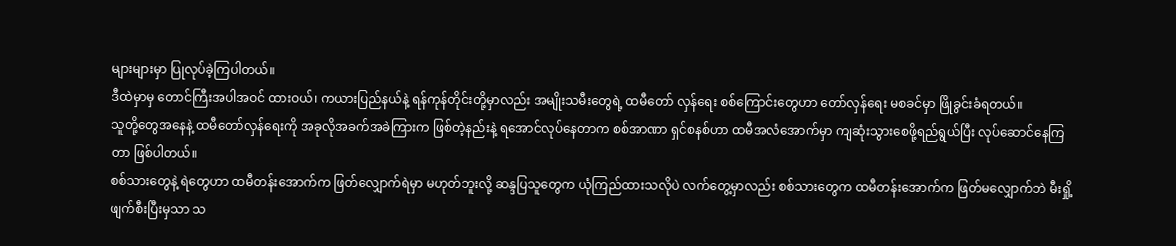များများမှာ ပြုလုပ်ခဲ့ကြပါတယ်။
ဒီထဲမှာမှ တောင်ကြီးအပါအဝင် ထားဝယ်၊ ကယားပြည်နယ်နဲ့ ရန်ကုန်တိုင်းတို့မှာလည်း အမျိုးသမီးတွေရဲ့ ထမီတော် လှန်ရေး စစ်ကြောင်းတွေဟာ တော်လှန်ရေး မစခင်မှာ ဖြိုခွင်းခံရတယ်။
သူတို့တွေအနေနဲ့ ထမီတော်လှန်ရေးကို အခုလိုအခက်အခဲကြားက ဖြစ်တဲ့နည်းနဲ့ ရအောင်လုပ်နေတာက စစ်အာဏာ ရှင်စနစ်ဟာ ထမီအလံအောက်မှာ ကျဆုံးသွားစေဖို့ရည်ရွယ်ပြီး လုပ်ဆောင်နေကြတာ ဖြစ်ပါတယ်။
စစ်သားတွေနဲ့ ရဲတွေဟာ ထမီတန်းအောက်က ဖြတ်လျှောက်ရဲမှာ မဟုတ်ဘူးလို့ ဆန္ဒပြသူတွေက ယုံကြည်ထားသလိုပဲ လက်တွေ့မှာလည်း စစ်သားတွေက ထမီတန်းအောက်က ဖြတ်မလျှောက်ဘဲ မီးရှို့ဖျက်စီးပြီးမှသာ သ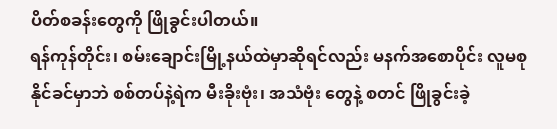ပိတ်စခန်းတွေကို ဖြိုခွင်းပါတယ်။
ရန်ကုန်တိုင်း၊ စမ်းချောင်းမြို့နယ်ထဲမှာဆိုရင်လည်း မနက်အစောပိုင်း လူမစုနိုင်ခင်မှာဘဲ စစ်တပ်နဲ့ရဲက မီးခိုးဗုံး၊ အသံဗုံး တွေနဲ့ စတင် ဖြိုခွင်းခဲ့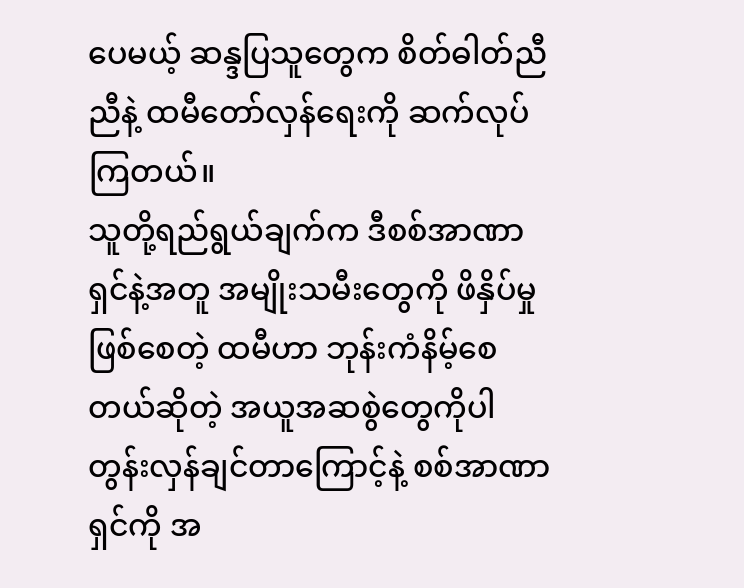ပေမယ့် ဆန္ဒပြသူတွေက စိတ်ဓါတ်ညီညီနဲ့ ထမီတော်လှန်ရေးကို ဆက်လုပ်ကြတယ်။
သူတို့ရည်ရွယ်ချက်က ဒီစစ်အာဏာရှင်နဲ့အတူ အမျိုးသမီးတွေကို ဖိနှိပ်မှုဖြစ်စေတဲ့ ထမီဟာ ဘုန်းကံနိမ့်စေ တယ်ဆိုတဲ့ အယူအဆစွဲတွေကိုပါ တွန်းလှန်ချင်တာကြောင့်နဲ့ စစ်အာဏာရှင်ကို အ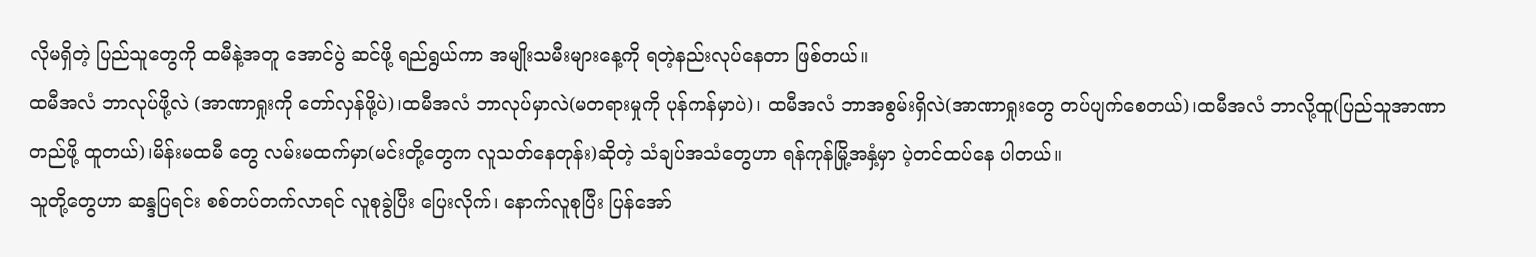လိုမရှိတဲ့ ပြည်သူတွေကို ထမီနဲ့အတူ အောင်ပွဲ ဆင်ဖို့ ရည်ရွယ်ကာ အမျိုးသမီးများနေ့ကို ရတဲ့နည်းလုပ်နေတာ ဖြစ်တယ်။
ထမီအလံ ဘာလုပ်ဖို့လဲ (အာဏာရှုးကို တော်လှန်ဖို့ပဲ)၊ထမီအလံ ဘာလုပ်မှာလဲ(မတရားမှုကို ပုန်ကန်မှာပဲ)၊ ထမီအလံ ဘာအစွမ်းရှိလဲ(အာဏာရှုးတွေ တပ်ပျက်စေတယ်)၊ထမီအလံ ဘာလို့ထူ(ပြည်သူအာဏာတည်ဖို့ ထူတယ်)၊မိန်းမထမီ တွေ လမ်းမထက်မှာ(မင်းတို့တွေက လူသတ်နေတုန်း)ဆိုတဲ့ သံချပ်အသံတွေဟာ ရန်ကုန်မြို့အနှံ့မှာ ပဲ့တင်ထပ်နေ ပါတယ်။
သူတို့တွေဟာ ဆန္ဒပြရင်း စစ်တပ်တက်လာရင် လူစုခွဲပြီး ပြေးလိုက်၊ နောက်လူစုပြီး ပြန်အော်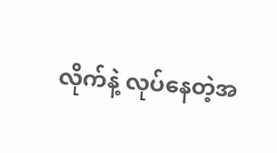လိုက်နဲ့ လုပ်နေတဲ့အ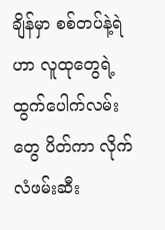ချိန်မှာ စစ်တပ်နဲ့ရဲဟာ လူထုတွေရဲ့ထွက်ပေါက်လမ်းတွေ ပိတ်ကာ လိုက်လံဖမ်းဆီး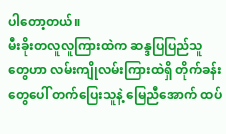ပါတော့တယ်။
မီးခိုးတလူလူကြားထဲက ဆန္ဒပြပြည်သူတွေဟာ လမ်းကျိုလမ်းကြားထဲရှိ တိုက်ခန်းတွေပေါ် တက်ပြေးသူနဲ့ မြေညီအောက် ထပ်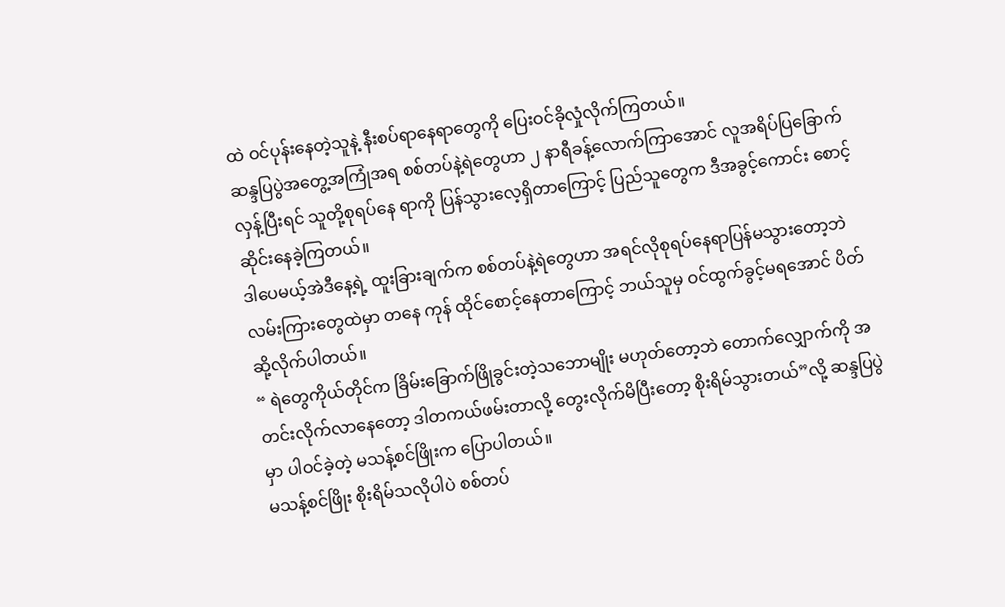ထဲ ဝင်ပုန်းနေတဲ့သူနဲ့ နီးစပ်ရာနေရာတွေကို ပြေးဝင်ခိုလှုံလိုက်ကြတယ်။
ဆန္ဒပြပွဲအတွေ့အကြုံအရ စစ်တပ်နဲ့ရဲတွေဟာ ၂ နာရီခန့်လောက်ကြာအောင် လူအရိပ်ပြခြောက်လှန့်ပြီးရင် သူတို့စုရပ်နေ ရာကို ပြန်သွားလေ့ရှိတာကြောင့် ပြည်သူတွေက ဒီအခွင့်ကောင်း စောင့်ဆိုင်းနေခဲ့ကြတယ်။
ဒါပေမယ့်အဲဒီနေ့ရဲ့ ထူးခြားချက်က စစ်တပ်နဲ့ရဲတွေဟာ အရင်လိုစုရပ်နေရာပြန်မသွားတော့ဘဲ လမ်းကြားတွေထဲမှာ တနေ ကုန် ထိုင်စောင့်နေတာကြောင့် ဘယ်သူမှ ဝင်ထွက်ခွင့်မရအောင် ပိတ်ဆို့လိုက်ပါတယ်။
“ ရဲတွေကိုယ်တိုင်က ခြိမ်းခြောက်ဖြိုခွင်းတဲ့သဘောမျိုး မဟုတ်တော့ဘဲ တောက်လျှောက်ကို အတင်းလိုက်လာနေတော့ ဒါတကယ်ဖမ်းတာလို့ တွေးလိုက်မိပြီးတော့ စိုးရိမ်သွားတယ်”လို့ ဆန္ဒပြပွဲမှာ ပါဝင်ခဲ့တဲ့ မသန့်စင်ဖြိုးက ပြောပါတယ်။
မသန့်စင်ဖြိုး စိုးရိမ်သလိုပါပဲ စစ်တပ်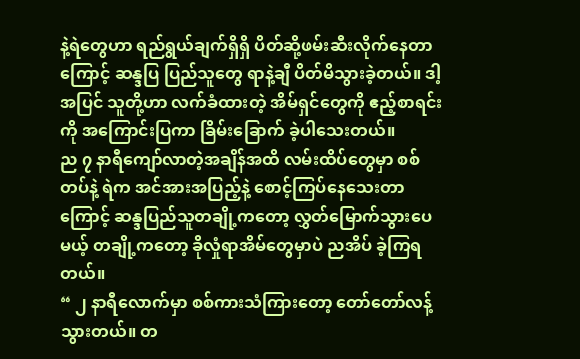နဲ့ရဲတွေဟာ ရည်ရွယ်ချက်ရှိရှိ ပိတ်ဆို့ဖမ်းဆီးလိုက်နေတာကြောင့် ဆန္ဒပြ ပြည်သူတွေ ရာနဲ့ချီ ပိတ်မိသွားခဲ့တယ်။ ဒါ့အပြင် သူတို့ဟာ လက်ခံထားတဲ့ အိမ်ရှင်တွေကို ဧည့်စာရင်းကို အကြောင်းပြကာ ခြိမ်းခြောက် ခဲ့ပါသေးတယ်။
ည ၇ နာရီကျော်လာတဲ့အချိန်အထိ လမ်းထိပ်တွေမှာ စစ်တပ်နဲ့ ရဲက အင်အားအပြည့်နဲ့ စောင့်ကြပ်နေသေးတာကြောင့် ဆန္ဒပြည်သူတချို့ကတော့ လွှတ်မြောက်သွားပေမယ့် တချို့ကတော့ ခိုလှုံရာအိမ်တွေမှာပဲ ညအိပ် ခဲ့ကြရတယ်။
“ ၂ နာရီလောက်မှာ စစ်ကားသံကြားတော့ တော်တော်လန့်သွားတယ်။ တ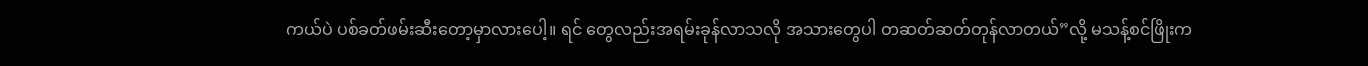ကယ်ပဲ ပစ်ခတ်ဖမ်းဆီးတော့မှာလားပေါ့။ ရင် တွေလည်းအရမ်းခုန်လာသလို အသားတွေပါ တဆတ်ဆတ်တုန်လာတယ်”လို့ မသန့်စင်ဖြိုးက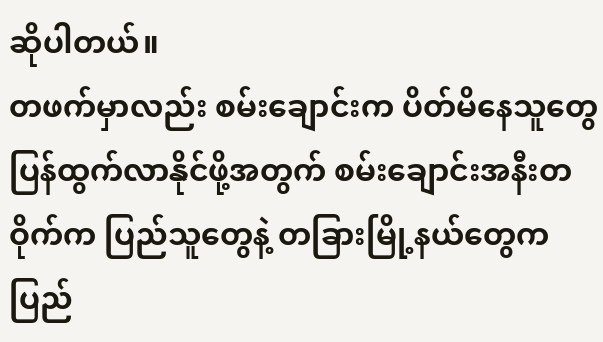ဆိုပါတယ်။
တဖက်မှာလည်း စမ်းချောင်းက ပိတ်မိနေသူတွေ ပြန်ထွက်လာနိုင်ဖို့အတွက် စမ်းချောင်းအနီးတဝိုက်က ပြည်သူတွေနဲ့ တခြားမြို့နယ်တွေက ပြည်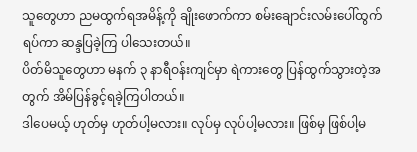သူတွေဟာ ညမထွက်ရအမိန့်ကို ချိုးဖောက်ကာ စမ်းချောင်းလမ်းပေါ်ထွက်ရပ်ကာ ဆန္ဒပြခဲ့ကြ ပါသေးတယ်။
ပိတ်မိသူတွေဟာ မနက် ၃ နာရီဝန်းကျင်မှာ ရဲကားတွေ ပြန်ထွက်သွားတဲ့အတွက် အိမ်ပြန်ခွင့်ရခဲ့ကြပါတယ်။
ဒါပေမယ့် ဟုတ်မှ ဟုတ်ပါ့မလား။ လုပ်မှ လုပ်ပါ့မလား။ ဖြစ်မှ ဖြစ်ပါ့မ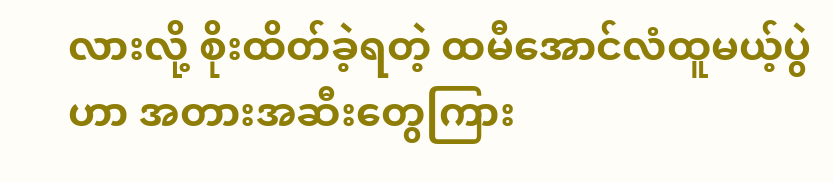လားလို့ စိုးထိတ်ခဲ့ရတဲ့ ထမီအောင်လံထူမယ့်ပွဲဟာ အတားအဆီးတွေကြား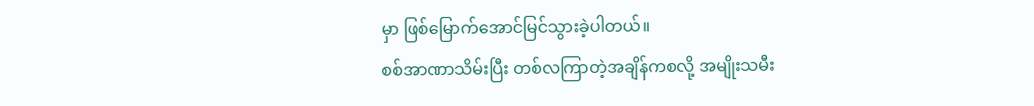မှာ ဖြစ်မြောက်အောင်မြင်သွားခဲ့ပါတယ်။
စစ်အာဏာသိမ်းပြီး တစ်လကြာတဲ့အချိန်ကစလို့ အမျိုးသမီး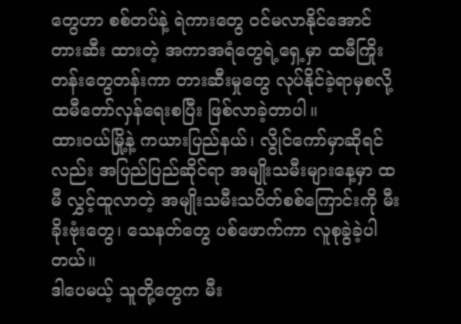တွေဟာ စစ်တပ်နဲ့ ရဲကားတွေ ဝင်မလာနိုင်အောင် တားဆီး ထားတဲ့ အကာအရံတွေရဲ့ရှေ့မှာ ထမီကြိုးတန်းတွေတန်းကာ တားဆီးမှုတွေ လုပ်နိုင်ခဲ့ရာမှစလို့ ထမီတော်လှန်ရေးစပြီး ဖြစ်လာခဲ့တာပါ။
ထားဝယ်မြို့နဲ့ ကယားပြည်နယ်၊ လွိုင်ကော်မှာဆိုရင်လည်း အပြည်ပြည်ဆိုင်ရာ အမျိုးသမီးများနေ့မှာ ထမီ လွှင့်ထူလာတဲ့ အမျိုးသမီးသပိတ်စစ်ကြောင်းကို မီးခိုးဗုံးတွေ၊ သေနတ်တွေ ပစ်ဖောက်ကာ လူစုခွဲခဲ့ပါတယ်။
ဒါပေမယ့် သူတို့တွေက မီး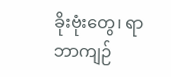ခိုးဗုံးတွေ၊ ရာဘာကျဉ်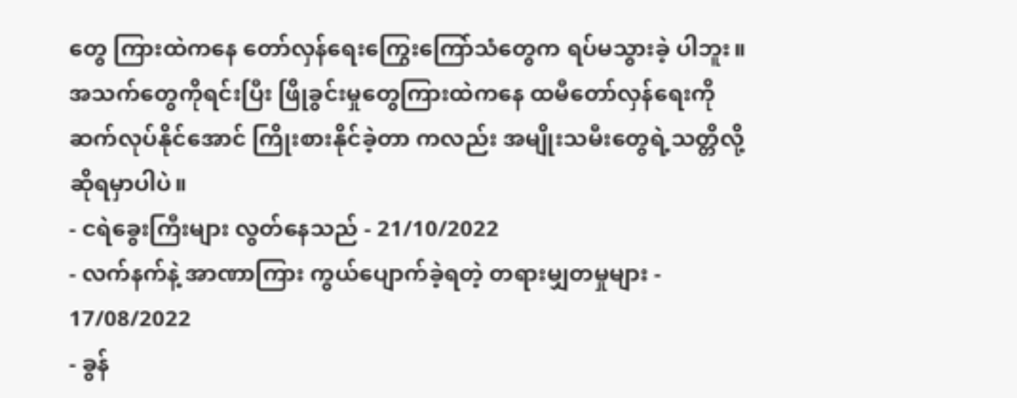တွေ ကြားထဲကနေ တော်လှန်ရေးကြွေးကြော်သံတွေက ရပ်မသွားခဲ့ ပါဘူး။ အသက်တွေကိုရင်းပြီး ဖြိုခွင်းမှုတွေကြားထဲကနေ ထမီတော်လှန်ရေးကို ဆက်လုပ်နိုင်အောင် ကြိုးစားနိုင်ခဲ့တာ ကလည်း အမျိုးသမီးတွေရဲ့သတ္တိလို့ ဆိုရမှာပါပဲ။
- ငရဲခွေးကြီးများ လွတ်နေသည် - 21/10/2022
- လက်နက်နဲ့ အာဏာကြား ကွယ်ပျောက်ခဲ့ရတဲ့ တရားမျှတမှုများ - 17/08/2022
- ခွန်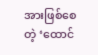အားဖြစ်စေတဲ့ ‘ထောင်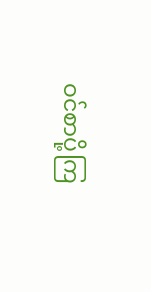ဝင်စာပို့ကြ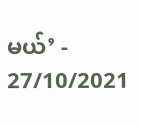မယ်’ - 27/10/2021